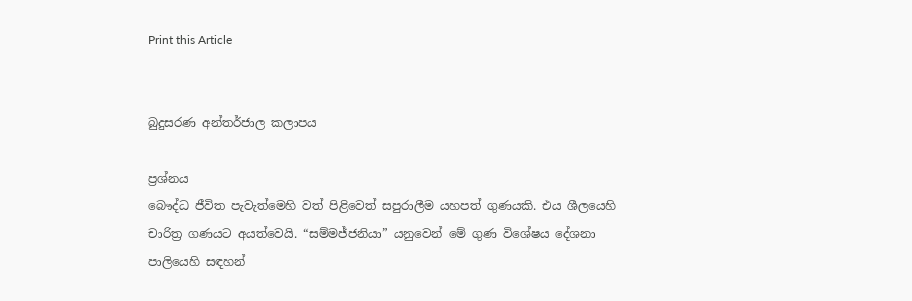Print this Article


බුදුසරණ අන්තර්ජාල කලාපය

ප්‍රශ්නය
බෞද්ධ ජීවිත පැවැත්මෙහි වත් පිළිවෙත් සපුරාලීම යහපත් ගුණයකි. එය ශීලයෙහි චාරිත්‍ර ගණයට අයත්වෙයි. “සම්මජ්ජනියා” යනුවෙන් මේ ගුණ විශේෂය දේශනා පාලියෙහි සඳහන්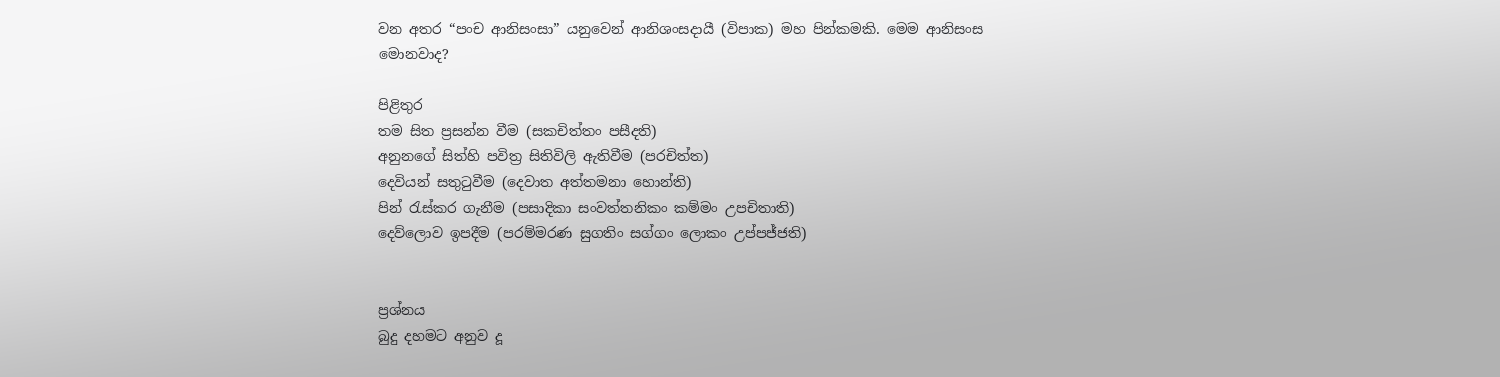වන අතර “පංච ආනිසංසා” යනුවෙන් ආනිශංසදායී (විපාක) මහ පින්කමකි. මෙම ආනිසංස මොනවාද?

පිළිතුර
තම සිත ප්‍රසන්න වීම (සකචිත්තං පසීදති)
අනුනගේ සිත්හි පවිත්‍ර සිතිවිලි ඇතිවීම (පරචිත්ත)
දෙවියන් සතුටුවීම (දෙවාත අත්තමනා හොන්ති)
පින් රැස්කර ගැනීම (පසාදිකා සංවත්තනිකං කම්මං උපචිතාති)
දෙව්ලොව ඉපදීම (පරම්මරණ සුගතිං සග්ගං ලොකං උප්පජ්ජති)


ප්‍රශ්නය
බුදු දහමට අනුව දූ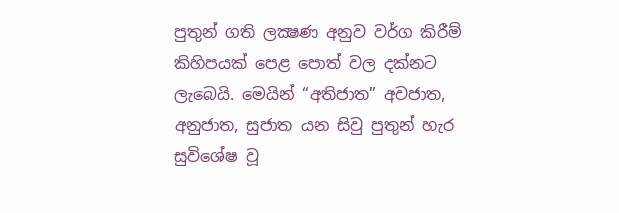පුතුන් ගති ලක්‍ෂණ අනුව වර්ග කිරීම් කිහිපයක් පෙළ පොත් වල දක්නට ලැබෙයි. මෙයින් “අතිජාත” අවජාත, අනුජාත, සුජාත යන සිවු පුතුන් හැර සුවිශේෂ වූ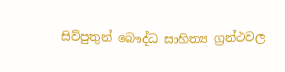සිව්පුතුන් බෞද්ධ සාහිත්‍ය ග්‍රන්ථවල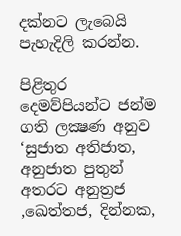දක්නට ලැබෙයි පැහැදිලි කරන්න.

පිළිතුර
දෙමව්පියන්ට ජන්ම ගති ලක්‍ෂණ අනුව ‘සුජාත අතිජාත, අනුජාත පුතුන් අතරට අනුත්‍රජ ,ඛෙත්තජ, දින්නක,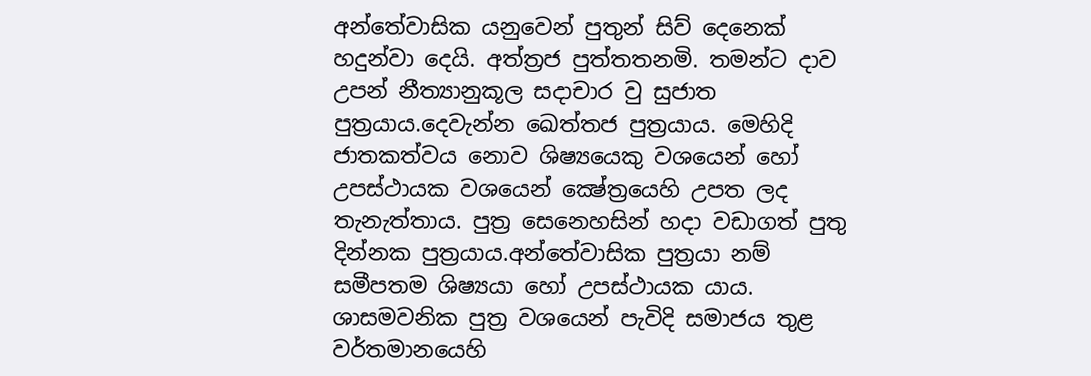අන්තේවාසික යනුවෙන් පුතුන් සිව් දෙනෙක් හදුන්වා දෙයි. අත්ත්‍රජ පුත්තතනමි. තමන්ට දාව උපන් නීත්‍යානුකූල සදාචාර වු සුජාත පුත්‍රයාය.දෙවැන්න ඛෙත්තජ පුත්‍රයාය. මෙහිදි ජාතකත්වය නොව ශිෂ්‍යයෙකු වශයෙන් හෝ උපස්ථායක වශයෙන් ක්‍ෂේත්‍රයෙහි උපත ලද තැනැත්තාය. පුත්‍ර සෙනෙහසින් හදා වඩාගත් පුතු දින්නක පුත්‍රයාය.අන්තේවාසික පුත්‍රයා නම් සමීපතම ශිෂ්‍යයා හෝ උපස්ථායක යාය. ශාසමවනික පුත්‍ර වශයෙන් පැවිදි සමාජය තුළ වර්තමානයෙහි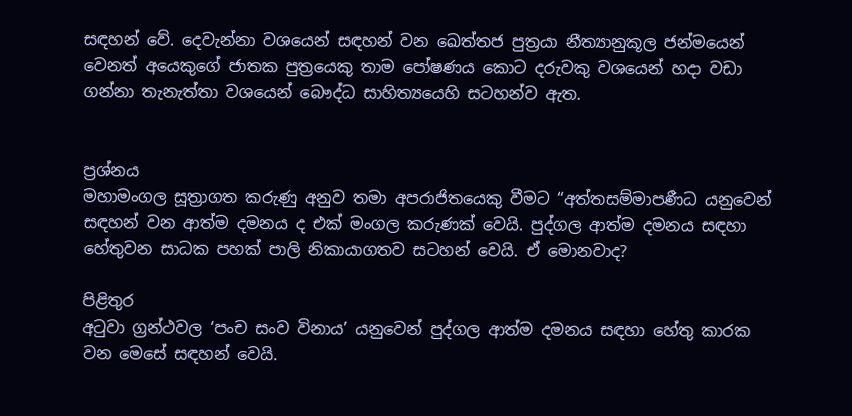සඳහන් වේ. දෙවැන්නා වශයෙන් සඳහන් වන ඛෙත්තජ පුත්‍රයා නීත්‍යානුකූල ජන්මයෙන් වෙනත් අයෙකුගේ ජාතක පුත්‍රයෙකු තාම පෝෂණය කොට දරුවකු වශයෙන් හදා වඩා ගන්නා තැනැත්තා වශයෙන් බෞද්ධ සාහිත්‍යයෙහි සටහන්ව ඇත.


ප්‍රශ්නය
මහාමංගල සූත්‍රාගත කරුණු අනුව තමා අපරාජිතයෙකු වීමට “අත්තසම්මාපණීධ යනුවෙන් සඳහන් වන ආත්ම දමනය ද එක් මංගල කරුණක් වෙයි. පුද්ගල ආත්ම දමනය සඳහා හේතුවන සාධක පහක් පාලි නිකායාගතව සටහන් වෙයි. ඒ මොනවාද?

පිළිතුර
අටුවා ග්‍රන්ථවල ‘පංච සංව විනාය’ යනුවෙන් පුද්ගල ආත්ම දමනය සඳහා හේතු කාරක වන මෙසේ සඳහන් වෙයි.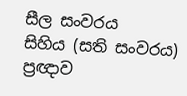සීල සංවරය
සිහිය (සති සංවරය)
ප්‍රඥාව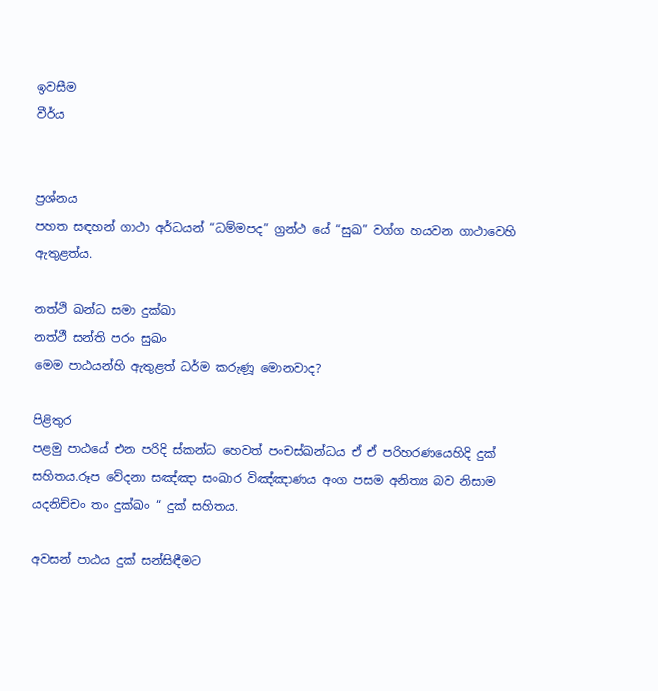ඉවසීම
වීර්ය


ප්‍රශ්නය
පහත සඳහන් ගාථා අර්ධයන් “ධම්මපද” ග්‍රන්ථ යේ “සුඛ” වග්ග හයවන ගාථාවෙහි ඇතුළත්ය.

නත්ථි ඛන්ධ සමා දුක්ඛා
නත්ථී සන්ති පරං සුඛං
මෙම පාඨයන්හි ඇතුළත් ධර්ම කරුණූ මොනවාද?

පිළිතුර
පළමු පාඨයේ එන පරිදි ස්කන්ධ හෙවත් පංචස්ඛන්ධය ඒ ඒ පරිහරණයෙහිදි දුක් සහිතය.රූප වේදනා සඤ්ඤා සංඛාර විඤ්ඤාණය අංග පසම අනිත්‍ය බව නිසාම යදනිච්චං තං දුක්ඛං “ දුක් සහිතය.

අවසන් පාඨය දුක් සන්සිඳීමට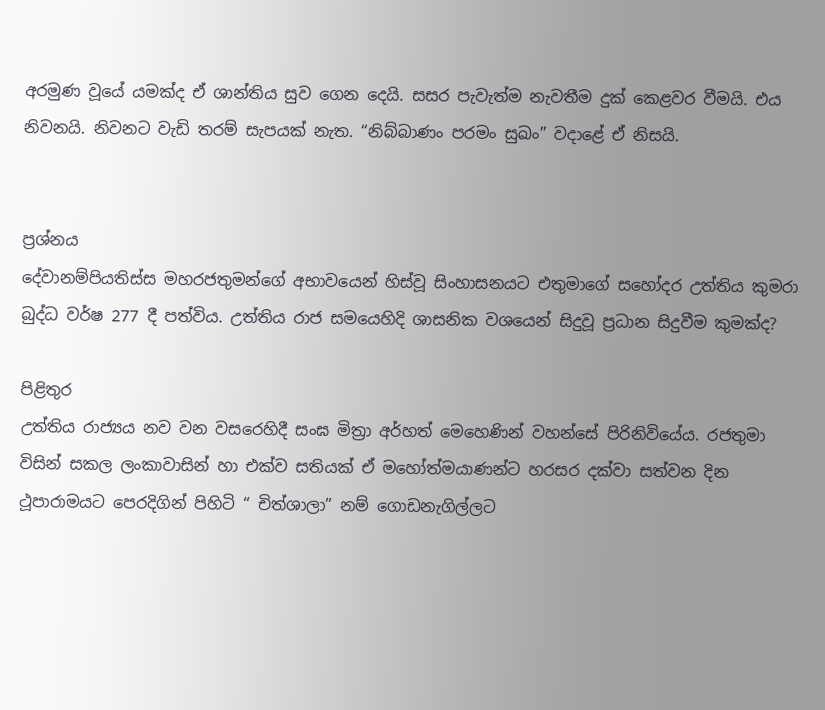අරමුණ වූයේ යමක්ද ඒ ශාන්තිය සුව ගෙන දෙයි. සසර පැවැත්ම නැවතීම දුක් කෙළවර වීමයි. එය නිවනයි. නිවනට වැඩි තරම් සැපයක් නැත. “නිබ්බාණං පරමං සුඛං” වදාළේ ඒ නිසයි.


ප්‍රශ්නය
දේවානම්පියතිස්ස මහරජතුමන්ගේ අභාවයෙන් හිස්වූ සිංහාසනයට එතුමාගේ සහෝදර උත්තිය කුමරා බුද්ධ වර්ෂ 277 දී පත්විය. උත්තිය රාජ සමයෙහිදි ශාසනික වශයෙන් සිදුවූ ප්‍රධාන සිදුවීම කුමක්ද?

පිළිතුර
උත්තිය රාජ්‍යය නව වන වසරෙහිදී සංඝ මිත්‍රා අර්හත් මෙහෙණින් වහන්සේ පිරිනිවියේය. රජතුමා විසින් සකල ලංකාවාසින් හා එක්ව සතියක් ඒ මහෝත්මයාණන්ට හරසර දක්වා සත්වන දින ථූපාරාමයට පෙරදිගින් පිහිටි “ චිත්ශාලා” නම් ගොඩනැගිල්ලට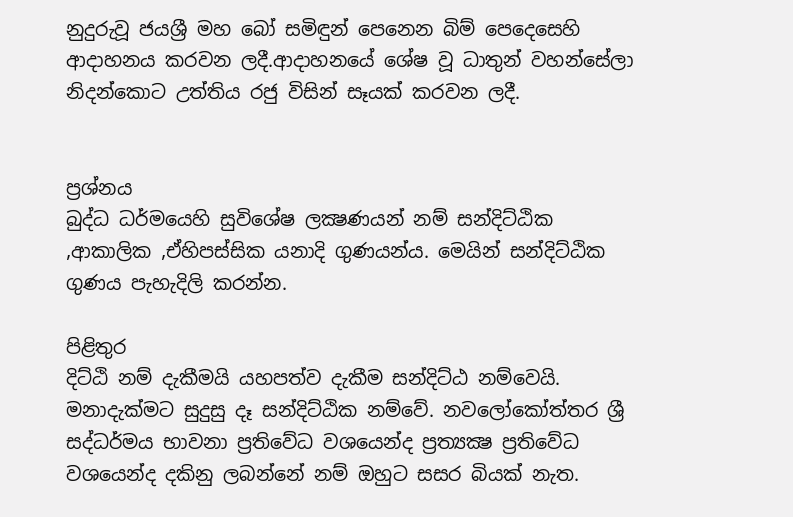නුදුරුවූ ජයශ්‍රී මහ බෝ සමිඳුන් පෙනෙන බිම් පෙදෙසෙහි ආදාහනය කරවන ලදී.ආදාහනයේ ශේෂ වූ ධාතුන් වහන්සේලා නිදන්කොට උත්තිය රජු විසින් සෑයක් කරවන ලදී.


ප්‍රශ්නය
බුද්ධ ධර්මයෙහි සුවිශේෂ ලක්‍ෂණයන් නම් සන්දිට්ඨික ,ආකාලික ,ඒහිපස්සික යනාදි ගුණයන්ය. මෙයින් සන්දිට්ඨික ගුණය පැහැදිලි කරන්න.

පිළිතුර
දිට්ඨි නම් දැකීමයි යහපත්ව දැකීම සන්දිට්ඨ නම්වෙයි. මනාදැක්මට සුදුසු දෑ සන්දිට්ඨික නම්වේ. නවලෝකෝත්තර ශ්‍රී සද්ධර්මය භාවනා ප්‍රතිවේධ වශයෙන්ද ප්‍රත්‍යක්‍ෂ ප්‍රතිවේධ වශයෙන්ද දකිනු ලබන්නේ නම් ඔහුට සසර බියක් නැත.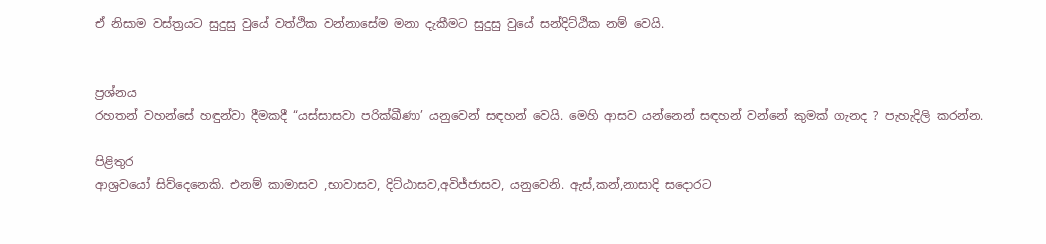ඒ නිසාම වස්ත්‍රයට සුදුසු වුයේ වත්ථික වන්නාසේම මනා දැකීමට සුදුසු වුයේ සන්දිට්ඨික නම් වෙයි.


ප්‍රශ්නය
රහතන් වහන්සේ හඳුන්වා දීමකදී “යස්සාසවා පරික්ඛීණා’ යනුවෙන් සඳහන් වෙයි. මෙහි ආසව යන්නෙන් සඳහන් වන්නේ කුමක් ගැනද ? පැහැදිලි කරන්න.

පිළිතුර
ආශ්‍රවයෝ සිව්දෙනෙකි. එනම් කාමාසව ,භාවාසව, දිට්ඨාසව,අවිජ්ජාසව, යනුවෙනි. ඇස්,කන්,නාසාදි සදොරට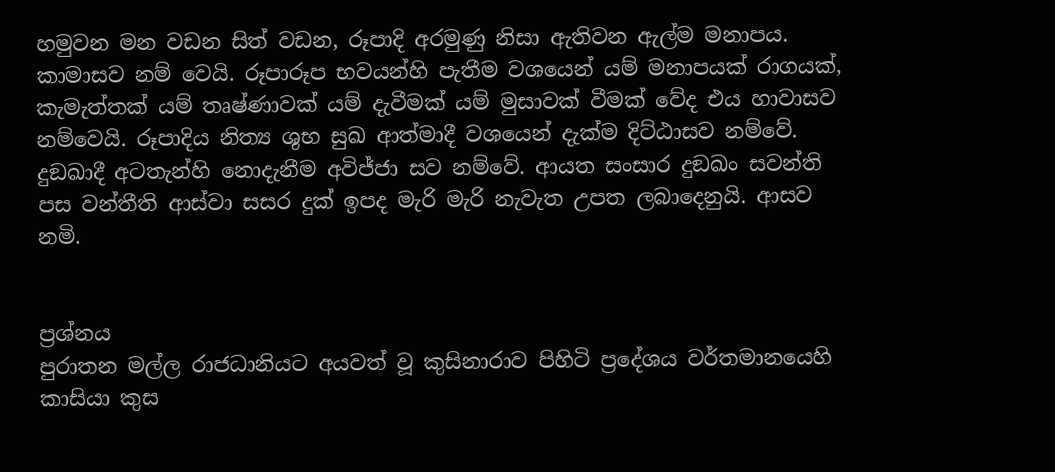හමුවන මන වඩන සිත් වඩන, රූපාදි අරමුණු නිසා ඇතිවන ඇල්ම මනාපය. කාමාසව නම් වෙයි. රූපාරූප භවයන්හි පැතීම වශයෙන් යම් මනාපයක් රාගයක්, කැමැත්තක් යම් තෘෂ්ණාවක් යම් දැවීමක් යම් මුසාවක් වීමක් වේද එය හාවාසව නම්වෙයි. රූපාදිය නිත්‍ය ශුභ සුඛ ආත්මාදී වශයෙන් දැක්ම දිට්ඨාසව නම්වේ. දුඞඛාදී අටතැන්හි නොදැනීම අවිජ්ජා සව නම්වේ. ආයත සංසාර දුඞඛං සවන්ති පස වන්තීති ආස්වා සසර දුක් ඉපද මැරි මැරි නැවැත උපත ලබාදෙනුයි. ආසව නමි.


ප්‍රශ්නය
පුරාතන මල්ල රාජධානියට අයවත් වූ කුසිනාරාව පිහිටි ප්‍රදේශය වර්තමානයෙහි කාසියා කුස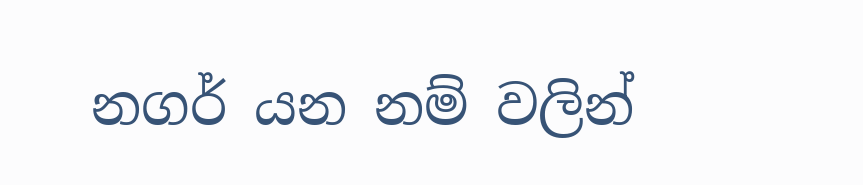නගර් යන නම් වලින්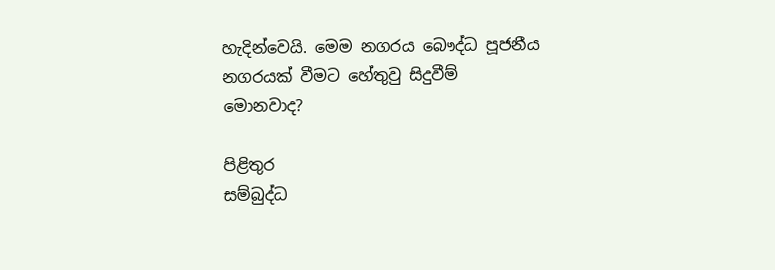හැදින්වෙයි. මෙම නගරය බෞද්ධ පූජනීය නගරයක් වීමට හේතුවු සිදුවීම් මොනවාද?

පිළිතුර
සම්බුද්ධ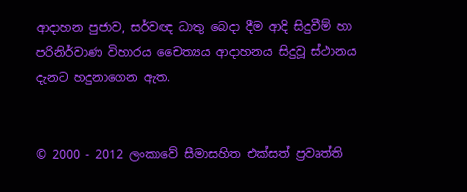ආදාහන පුජාව, සර්වඥ ධාතු බෙදා දීම ආදි සිදුවීම් හා පරිනිර්වාණ විහාරය චෛත්‍යය ආදාහනය සිදුවූ ස්ථානය දැනට හදුනාගෙන ඇත.


© 2000 - 2012 ලංකාවේ සීමාසහිත එක්සත් ප්‍රවෘත්ති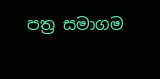පත්‍ර සමාගම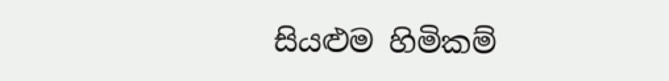සියළුම හිමිකම්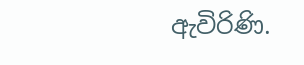ඇවිරිණි.